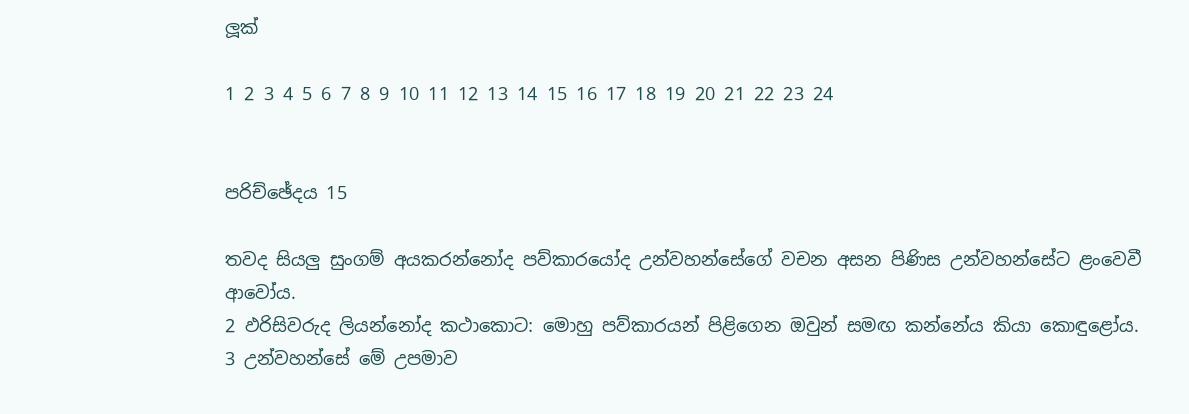ලූක්

1 2 3 4 5 6 7 8 9 10 11 12 13 14 15 16 17 18 19 20 21 22 23 24


පරිච්ඡේදය 15

තවද සියලු සුංගම් අයකරන්නෝද පව්කාරයෝද උන්වහන්සේගේ වචන අසන පිණිස උන්වහන්සේට ළංවෙවී ආවෝය.
2 ඵරිසිවරුද ලියන්නෝද කථාකොට: මොහු පව්කාරයන් පිළිගෙන ඔවුන් සමඟ කන්නේය කියා කොඳුළෝය.
3 උන්වහන්සේ මේ උපමාව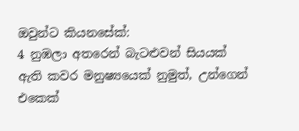ඔවුන්ට කියනසේක්:
4 නුඹලා අතරෙන් බැටළුවන් සියයක් ඇති කවර මනුෂ්‍යයෙක් නුමුත්, උන්ගෙන් එකෙක්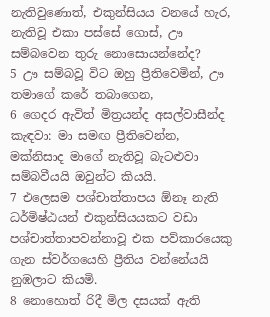නැතිවුණොත්, එකුන්සියය වනයේ හැර, නැතිවූ එකා පස්සේ ගොස්, ඌ සම්බවෙන තුරු නොසොයන්නේද?
5 ඌ සම්බවූ විට ඔහු ප්‍රීතිවෙමින්, ඌ තමාගේ කරේ තබාගෙන,
6 ගෙදර ඇවිත් මිත්‍රයන්ද අසල්වාසීන්ද කැඳවා: මා සමඟ ප්‍රීතිවෙන්න, මක්නිසාද මාගේ නැතිවූ බැටළුවා සම්බවීයයි ඔවුන්ට කියයි.
7 එලෙසම පශ්චාත්තාපය ඕනෑ නැති ධර්මිෂ්ඨයන් එකුන්සියයකට වඩා පශ්චාත්තාපවන්නාවූ එක පව්කාරයෙකු ගැන ස්වර්ගයෙහි ප්‍රීතිය වන්නේයයි නුඹලාට කියමි.
8 නොහොත් රිදී මිල දසයක් ඇති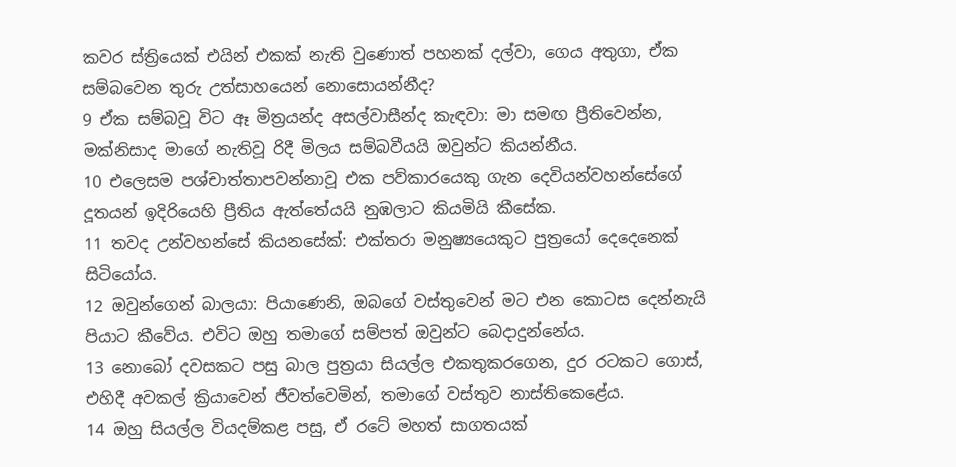කවර ස්ත්‍රියෙක් එයින් එකක් නැති වුණොත් පහනක් දල්වා, ගෙය අතුගා, ඒක සම්බවෙන තුරු උත්සාහයෙන් නොසොයන්නීද?
9 ඒක සම්බවූ විට ඈ මිත්‍රයන්ද අසල්වාසීන්ද කැඳවා: මා සමඟ ප්‍රීතිවෙන්න, මක්නිසාද මාගේ නැතිවූ රිදී මිලය සම්බවීයයි ඔවුන්ට කියන්නීය.
10 එලෙසම පශ්චාත්තාපවන්නාවූ එක පව්කාරයෙකු ගැන දෙවියන්වහන්සේගේ දූතයන් ඉදිරියෙහි ප්‍රීතිය ඇත්තේයයි නුඹලාට කියමියි කීසේක.
11 තවද උන්වහන්සේ කියනසේක්: එක්තරා මනුෂ්‍යයෙකුට පුත්‍රයෝ දෙදෙනෙක් සිටියෝය.
12 ඔවුන්ගෙන් බාලයා: පියාණෙනි, ඔබගේ වස්තුවෙන් මට එන කොටස දෙන්නැයි පියාට කීවේය. එවිට ඔහු තමාගේ සම්පත් ඔවුන්ට බෙදාදුන්නේය.
13 නොබෝ දවසකට පසු බාල පුත්‍රයා සියල්ල එකතුකරගෙන, දුර රටකට ගොස්, එහිදී අවකල් ක්‍රියාවෙන් ජීවත්වෙමින්, තමාගේ වස්තුව නාස්තිකෙළේය.
14 ඔහු සියල්ල වියදම්කළ පසු, ඒ රටේ මහත් සාගතයක්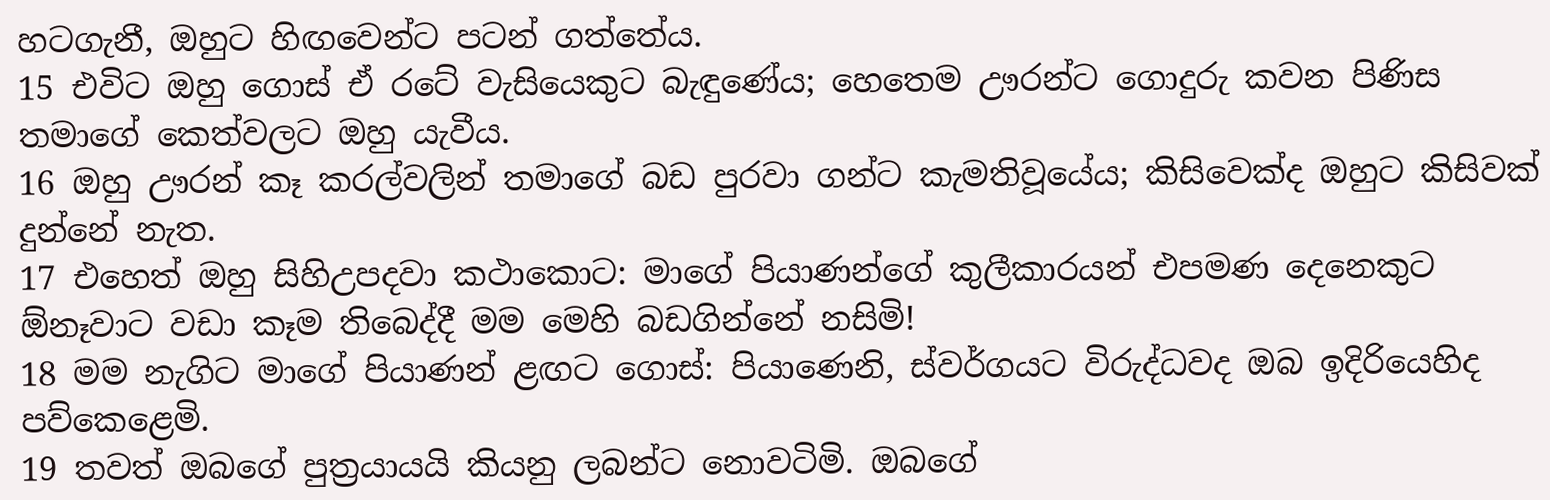හටගැනී, ඔහුට හිඟවෙන්ට පටන් ගත්තේය.
15 එවිට ඔහු ගොස් ඒ රටේ වැසියෙකුට බැඳුණේය; හෙතෙම ඌරන්ට ගොදුරු කවන පිණිස තමාගේ කෙත්වලට ඔහු යැවීය.
16 ඔහු ඌරන් කෑ කරල්වලින් තමාගේ බඩ පුරවා ගන්ට කැමතිවූයේය; කිසිවෙක්ද ඔහුට කිසිවක් දුන්නේ නැත.
17 එහෙත් ඔහු සිහිඋපදවා කථාකොට: මාගේ පියාණන්ගේ කුලීකාරයන් එපමණ දෙනෙකුට ඕනෑවාට වඩා කෑම තිබෙද්දී මම මෙහි බඩගින්නේ නසිමි!
18 මම නැගිට මාගේ පියාණන් ළඟට ගොස්: පියාණෙනි, ස්වර්ගයට විරුද්ධවද ඔබ ඉදිරියෙහිද පව්කෙළෙමි.
19 තවත් ඔබගේ පුත්‍රයායයි කියනු ලබන්ට නොවටිමි. ඔබගේ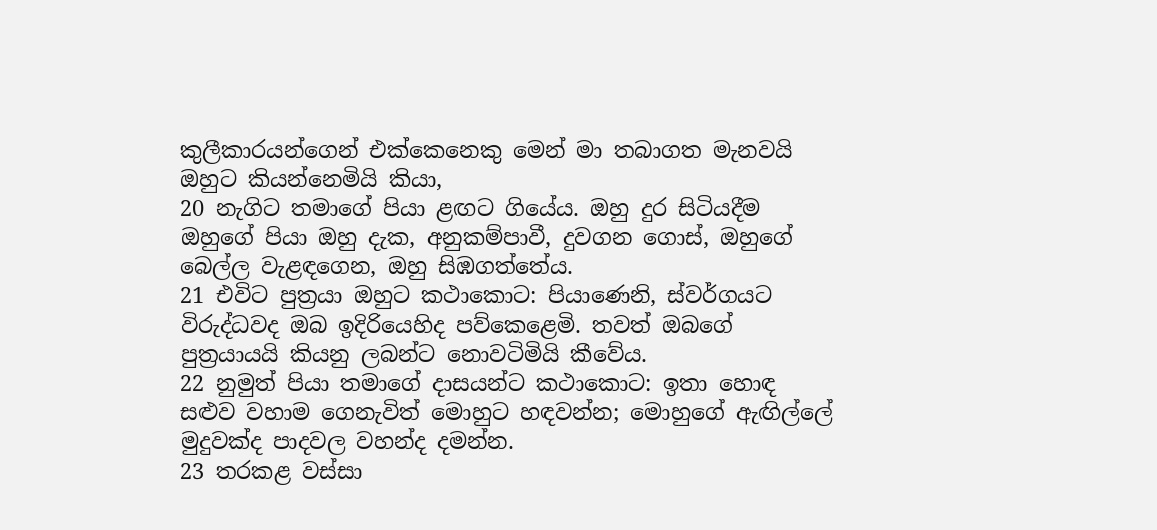කුලීකාරයන්ගෙන් එක්කෙනෙකු මෙන් මා තබාගත මැනවයි ඔහුට කියන්නෙමියි කියා,
20 නැගිට තමාගේ පියා ළඟට ගියේය. ඔහු දුර සිටියදීම ඔහුගේ පියා ඔහු දැක, අනුකම්පාවී, දුවගන ගොස්, ඔහුගේ බෙල්ල වැළඳගෙන, ඔහු සිඹගත්තේය.
21 එවිට පුත්‍රයා ඔහුට කථාකොට: පියාණෙනි, ස්වර්ගයට විරුද්ධවද ඔබ ඉදිරියෙහිද පව්කෙළෙමි. තවත් ඔබගේ පුත්‍රයායයි කියනු ලබන්ට නොවටිමියි කීවේය.
22 නුමුත් පියා තමාගේ දාසයන්ට කථාකොට: ඉතා හොඳ සළුව වහාම ගෙනැවිත් මොහුට හඳවන්න; මොහුගේ ඇඟිල්ලේ මුදුවක්ද පාදවල වහන්ද දමන්න.
23 තරකළ වස්සා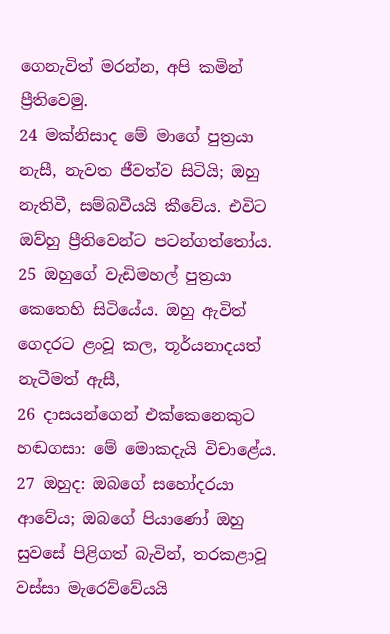ගෙනැවිත් මරන්න, අපි කමින් ප්‍රීතිවෙමු.
24 මක්නිසාද මේ මාගේ පුත්‍රයා නැසී, නැවත ජීවත්ව සිටියි; ඔහු නැතිවී, සම්බවීයයි කීවේය. එවිට ඔව්හු ප්‍රීතිවෙන්ට පටන්ගත්තෝය.
25 ඔහුගේ වැඩිමහල් පුත්‍රයා කෙතෙහි සිටියේය. ඔහු ඇවිත් ගෙදරට ළංවූ කල, තූර්යනාදයත් නැටීමත් ඇසී,
26 දාසයන්ගෙන් එක්කෙනෙකුට හඬගසා: මේ මොකදැයි විචාළේය.
27 ඔහුද: ඔබගේ සහෝදරයා ආවේය; ඔබගේ පියාණෝ ඔහු සුවසේ පිළිගත් බැවින්, තරකළාවූ වස්සා මැරෙව්වේයයි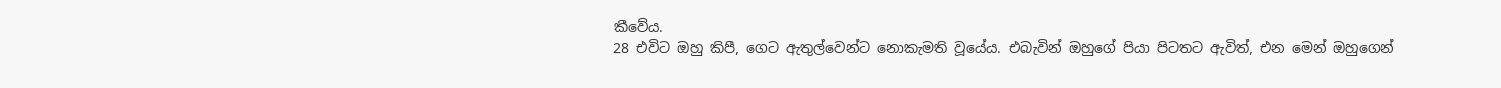කීවේය.
28 එවිට ඔහු කිපී, ගෙට ඇතුල්වෙන්ට නොකැමති වූයේය. එබැවින් ඔහුගේ පියා පිටතට ඇවිත්, එන මෙන් ඔහුගෙන්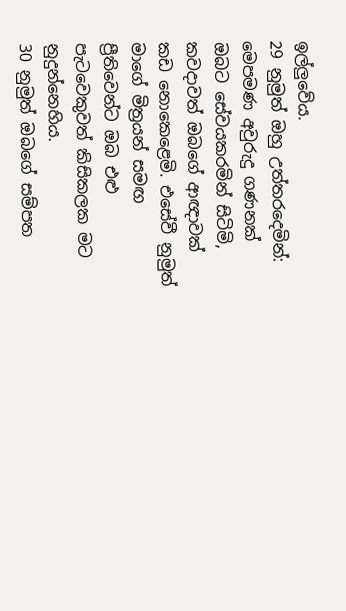ඉල්ලුවේය.
29 නුමුත් ඔහු උත්තරදෙමින්: මෙපමණ අවුරුදු ගණනක් ඔබට සේවයකරමින් සිටිමි, කවදාවත් ඔබගේ ආඥාවක් කඩ නොකෙළෙමි. එසේවී නුමුත් මාගේ මිත්‍රයන් සමඟ ප්‍රීතිවෙන්ට ඔබ එළු පැටවෙකුවත් කිසිකලක මට නුදුන්නෙහිය.
30 නුමුත් ඔබගේ සම්පත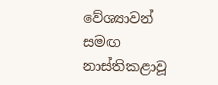වේශ්‍යාවන් සමඟ නාස්තිකළාවූ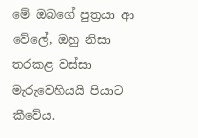මේ ඔබගේ පුත්‍රයා ආ වේලේ, ඔහු නිසා තරකළ වස්සා මැරුවෙහියයි පියාට කීවේය.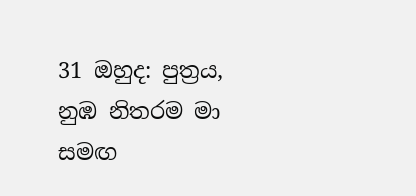31 ඔහුද: පුත්‍රය, නුඹ නිතරම මා සමඟ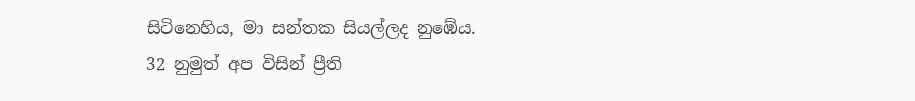සිටිනෙහිය, මා සන්තක සියල්ලද නුඹේය.
32 නුමුත් අප විසින් ප්‍රීති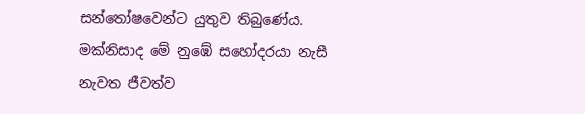සන්තෝෂවෙන්ට යුතුව තිබුණේය. මක්නිසාද මේ නුඹේ සහෝදරයා නැසී නැවත ජීවත්ව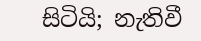සිටියි; නැතිවී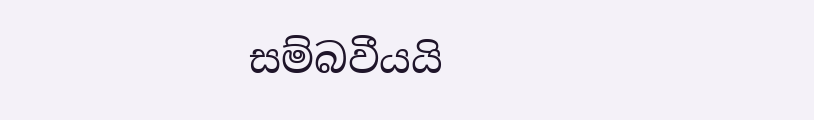සම්බවීයයි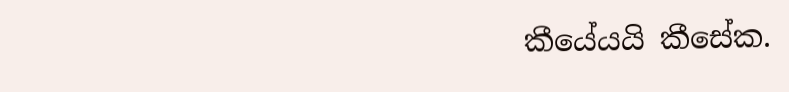කීයේයයි කීසේක.